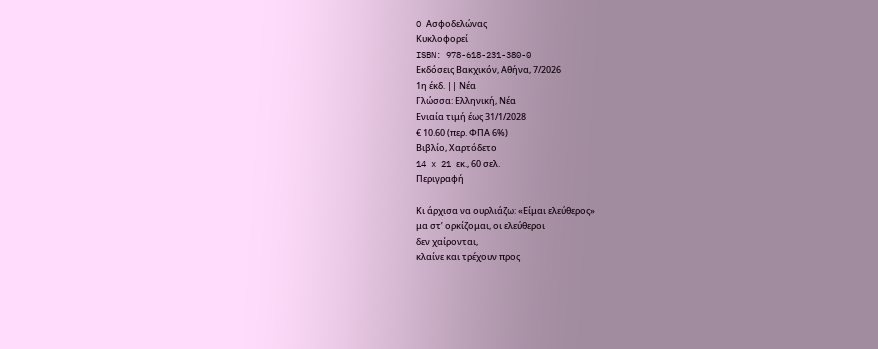O Ασφοδελώνας
Κυκλοφορεί
ISBN: 978-618-231-380-0
Εκδόσεις Βακχικόν, Αθήνα, 7/2026
1η έκδ. || Νέα
Γλώσσα: Ελληνική, Νέα
Ενιαία τιμή έως 31/1/2028
€ 10.60 (περ. ΦΠΑ 6%)
Βιβλίο, Χαρτόδετο
14 x 21 εκ., 60 σελ.
Περιγραφή

Κι άρχισα να ουρλιάζω: «Είμαι ελεύθερος»
μα στ’ ορκίζομαι, οι ελεύθεροι
δεν χαίρονται,
κλαίνε και τρέχουν προς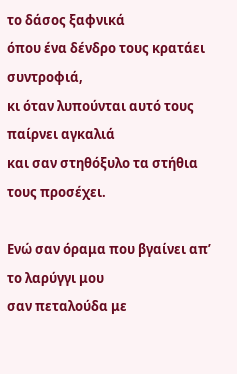το δάσος ξαφνικά
όπου ένα δένδρο τους κρατάει συντροφιά,
κι όταν λυπούνται αυτό τους παίρνει αγκαλιά
και σαν στηθόξυλο τα στήθια τους προσέχει.

Eνώ σαν όραμα που βγαίνει απ’ το λαρύγγι μου
σαν πεταλούδα με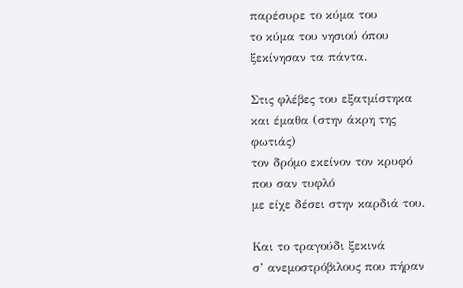παρέσυρε το κύμα του
το κύμα του νησιού όπου ξεκίνησαν τα πάντα.

Στις φλέβες του εξατμίστηκα
και έμαθα (στην άκρη της φωτιάς)
τον δρόμο εκείνον τον κρυφό
που σαν τυφλό
με είχε δέσει στην καρδιά του.

Και το τραγούδι ξεκινά
σ’ ανεμοστρόβιλους που πήραν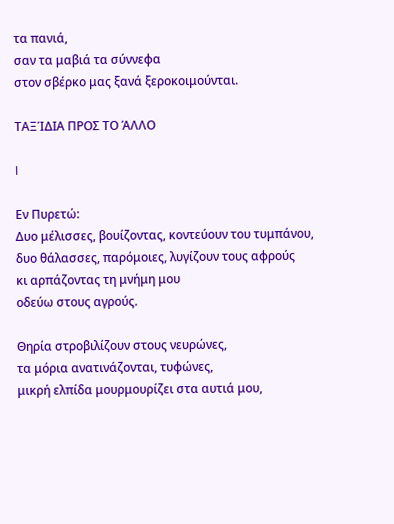τα πανιά,
σαν τα μαβιά τα σύννεφα
στον σβέρκο μας ξανά ξεροκοιμούνται.

ΤΑΞΊΔΙΑ ΠΡΟΣ ΤΟ ΆΛΛΟ

I

Εν Πυρετώ:
Δυο μέλισσες, βουίζοντας, κοντεύουν του τυμπάνου,
δυο θάλασσες, παρόμοιες, λυγίζουν τους αφρούς
κι αρπάζοντας τη μνήμη μου
οδεύω στους αγρούς.

Θηρία στροβιλίζουν στους νευρώνες,
τα μόρια ανατινάζονται, τυφώνες,
μικρή ελπίδα μουρμουρίζει στα αυτιά μου,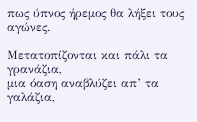πως ύπνος ήρεμος θα λήξει τους αγώνες.

Μετατοπίζονται και πάλι τα γρανάζια,
μια όαση αναβλύζει απ’ τα γαλάζια,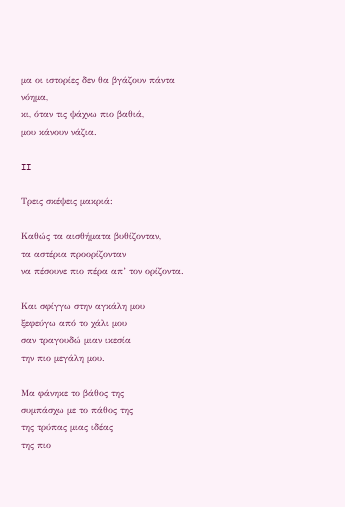μα οι ιστορίες δεν θα βγάζουν πάντα νόημα,
κι, όταν τις ψάχνω πιο βαθιά,
μου κάνουν νάζια.

II

Τρεις σκέψεις μακριά:

Καθώς τα αισθήματα βυθίζονταν,
τα αστέρια προορίζονταν
να πέσουνε πιο πέρα απ’ τον ορίζοντα.

Και σφίγγω στην αγκάλη μου
ξεφεύγω από το χάλι μου
σαν τραγουδώ μιαν ικεσία
την πιο μεγάλη μου.

Μα φάνηκε το βάθος της
συμπάσχω με το πάθος της
της τρύπας μιας ιδέας
της πιο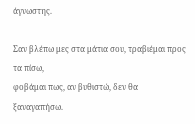άγνωστης.

Σαν βλέπω μες στα μάτια σου, τραβιέμαι προς τα πίσω,
φοβάμαι πως, αν βυθιστώ, δεν θα ξαναγαπήσω.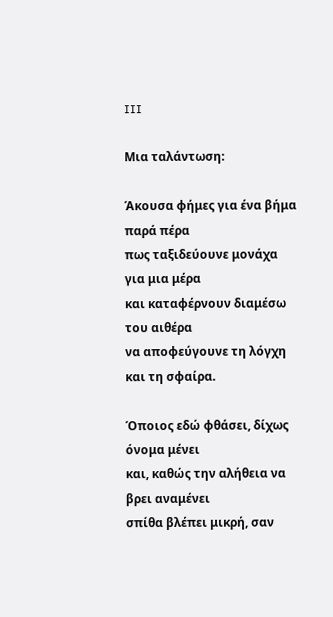III

Μια ταλάντωση:

Άκουσα φήμες για ένα βήμα παρά πέρα
πως ταξιδεύουνε μονάχα για μια μέρα
και καταφέρνουν διαμέσω του αιθέρα
να αποφεύγουνε τη λόγχη και τη σφαίρα.

Όποιος εδώ φθάσει, δίχως όνομα μένει
και, καθώς την αλήθεια να βρει αναμένει
σπίθα βλέπει μικρή, σαν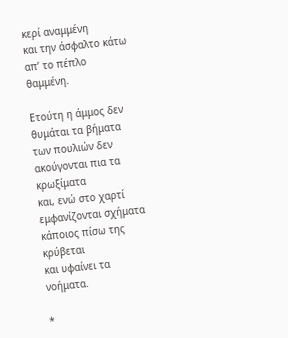κερί αναμμένη
και την άσφαλτο κάτω απ’ το πέπλο θαμμένη.

Ετούτη η άμμος δεν θυμάται τα βήματα
των πουλιών δεν ακούγονται πια τα κρωξίματα
και, ενώ στο χαρτί εμφανίζονται σχήματα
κάποιος πίσω της κρύβεται
και υφαίνει τα νοήματα.

*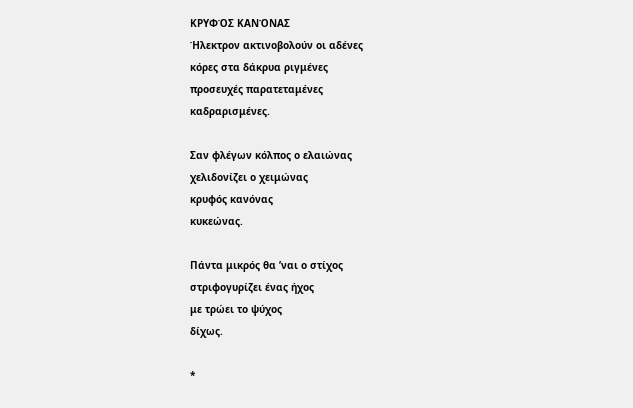ΚΡΥΦΌΣ ΚΑΝΌΝΑΣ
Ήλεκτρον ακτινοβολούν οι αδένες
κόρες στα δάκρυα ριγμένες
προσευχές παρατεταμένες
καδραρισμένες.

Σαν φλέγων κόλπος ο ελαιώνας
χελιδονίζει ο χειμώνας
κρυφός κανόνας
κυκεώνας.

Πάντα μικρός θα ’ναι ο στίχος
στριφογυρίζει ένας ήχος
με τρώει το ψύχος
δίχως.

*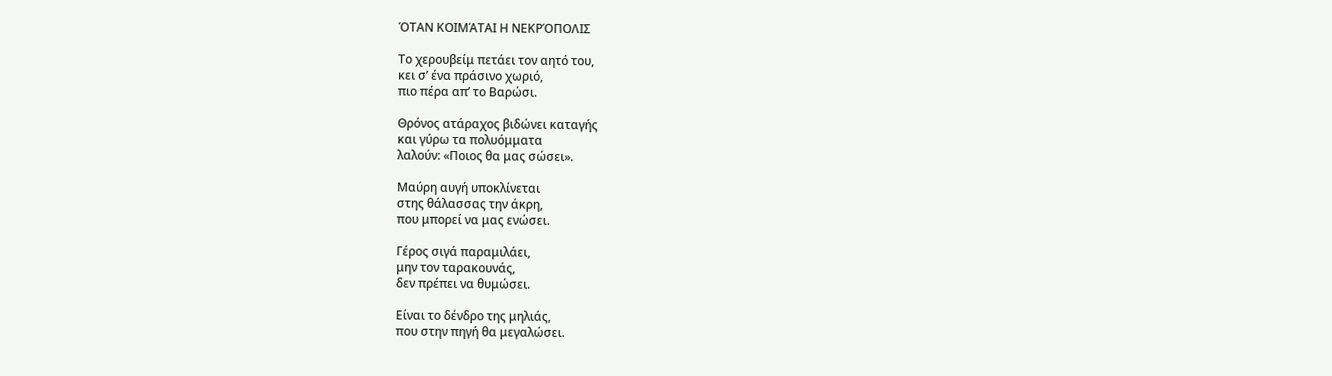ΌΤΑΝ ΚΟΙΜΆΤΑΙ Η ΝΕΚΡΌΠΟΛΙΣ

Το χερουβείμ πετάει τον αητό του,
κει σ’ ένα πράσινο χωριό,
πιο πέρα απ’ το Βαρώσι.

Θρόνος ατάραχος βιδώνει καταγής
και γύρω τα πολυόμματα
λαλούν: «Ποιος θα μας σώσει».

Μαύρη αυγή υποκλίνεται
στης θάλασσας την άκρη,
που μπορεί να μας ενώσει.

Γέρος σιγά παραμιλάει,
μην τον ταρακουνάς,
δεν πρέπει να θυμώσει.

Είναι το δένδρο της μηλιάς,
που στην πηγή θα μεγαλώσει.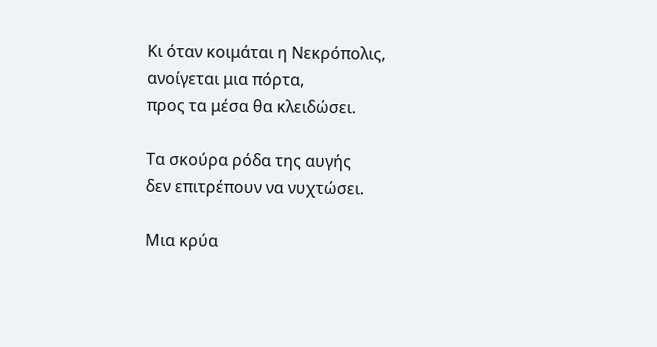Κι όταν κοιμάται η Νεκρόπολις,
ανοίγεται μια πόρτα,
προς τα μέσα θα κλειδώσει.

Τα σκούρα ρόδα της αυγής
δεν επιτρέπουν να νυχτώσει.

Μια κρύα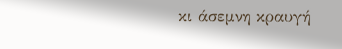κι άσεμνη κραυγή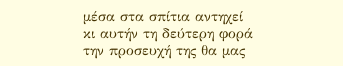μέσα στα σπίτια αντηχεί
κι αυτήν τη δεύτερη φορά
την προσευχή της θα μας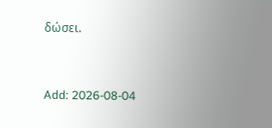δώσει.


Add: 2026-08-04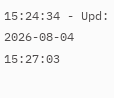15:24:34 - Upd: 2026-08-04 15:27:03